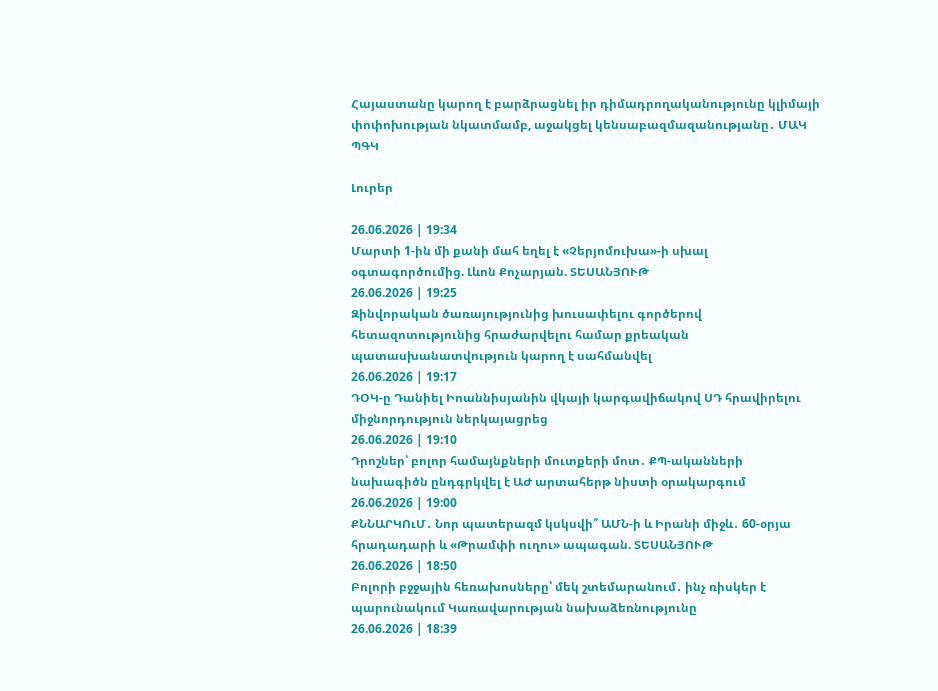Հայաստանը կարող է բարձրացնել իր դիմադրողականությունը կլիմայի փոփոխության նկատմամբ, աջակցել կենսաբազմազանությանը․ ՄԱԿ ՊԳԿ

Լուրեր

26.06.2026 | 19:34
Մարտի 1-ին մի քանի մահ եղել է «Չերյոմուխա»-ի սխալ օգտագործումից. Լևոն Քոչարյան. ՏԵՍԱՆՅՈՒԹ
26.06.2026 | 19:25
Զինվորական ծառայությունից խուսափելու գործերով հետազոտությունից հրաժարվելու համար քրեական պատասխանատվություն կարող է սահմանվել
26.06.2026 | 19:17
ԴՕԿ-ը Դանիել Իոաննիսյանին վկայի կարգավիճակով ՍԴ հրավիրելու միջնորդություն ներկայացրեց
26.06.2026 | 19:10
Դրոշներ՝ բոլոր համայնքների մուտքերի մոտ․ ՔՊ-ականների նախագիծն ընդգրկվել է ԱԺ արտահերթ նիստի օրակարգում
26.06.2026 | 19:00
ՔՆՆԱՐԿՈւՄ․ Նոր պատերազմ կսկսվի՞ ԱՄՆ-ի և Իրանի միջև․ 60-օրյա հրադադարի և «Թրամփի ուղու» ապագան. ՏԵՍԱՆՅՈՒԹ
26.06.2026 | 18:50
Բոլորի բջջային հեռախոսները՝ մեկ շտեմարանում․ ինչ ռիսկեր է պարունակում Կառավարության նախաձեռնությունը
26.06.2026 | 18:39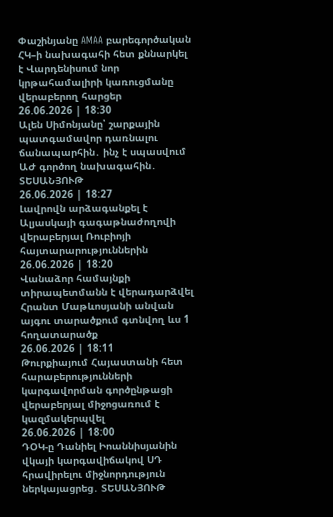Փաշինյանը AMAA բարեգործական ՀԿ–ի նախագահի հետ քննարկել է Վարդենիսում նոր կրթահամալիրի կառուցմանը վերաբերող հարցեր
26.06.2026 | 18:30
Ալեն Սիմոնյանը՝ շարքային պատգամավոր դառնալու ճանապարհին․ ինչ է սպասվում ԱԺ գործող նախագահին․ ՏԵՍԱՆՅՈՒԹ
26.06.2026 | 18:27
Լավրովն արձագանքել է Ալյասկայի գագաթնաժողովի վերաբերյալ Ռուբիոյի հայտարարություններին
26.06.2026 | 18:20
Վանաձոր համայնքի տիրապետմանն է վերադարձվել Հրանտ Մաթևոսյանի անվան այգու տարածքում գտնվող ևս 1 հողատարածք
26.06.2026 | 18:11
Թուրքիայում Հայաստանի հետ հարաբերությունների կարգավորման գործընթացի վերաբերյալ միջոցառում է կազմակերպվել
26.06.2026 | 18:00
ԴՕԿ-ը Դանիել Իոաննիսյանին վկայի կարգավիճակով ՍԴ հրավիրելու միջնորդություն ներկայացրեց․ ՏԵՍԱՆՅՈՒԹ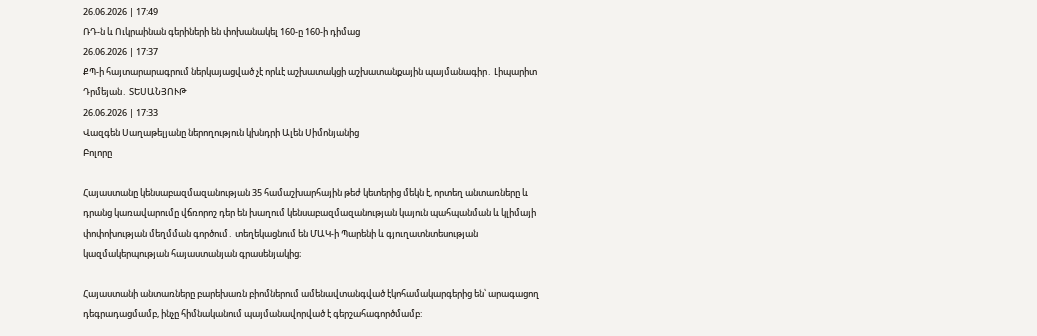26.06.2026 | 17:49
ՌԴ-ն և Ուկրաինան գերիների են փոխանակել 160-ը 160-ի դիմաց
26.06.2026 | 17:37
ՔՊ-ի հայտարարագրում ներկայացված չէ որևէ աշխատակցի աշխատանքային պայմանագիր․ Լիպարիտ Դրմեյան․ ՏԵՍԱՆՅՈՒԹ
26.06.2026 | 17:33
Վազգեն Սաղաթելյանը ներողություն կխնդրի Ալեն Սիմոնյանից
Բոլորը

Հայաստանը կենսաբազմազանության 35 համաշխարհային թեժ կետերից մեկն է, որտեղ անտառները և դրանց կառավարումը վճռորոշ դեր են խաղում կենսաբազմազանության կայուն պահպանման և կլիմայի փոփոխության մեղմման գործում․ տեղեկացնում են ՄԱԿ-ի Պարենի և գյուղատնտեսության կազմակերպության հայաստանյան գրասենյակից։

Հայաստանի անտառները բարեխառն բիոմներում ամենավտանգված էկոհամակարգերից են՝ արագացող դեգրադացմամբ, ինչը հիմնականում պայմանավորված է գերշահագործմամբ: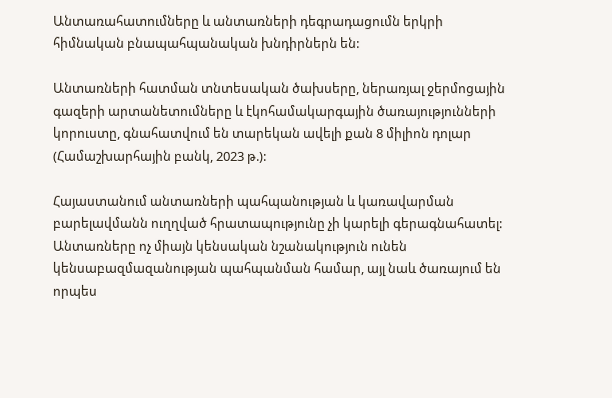Անտառահատումները և անտառների դեգրադացումն երկրի հիմնական բնապահպանական խնդիրներն են:

Անտառների հատման տնտեսական ծախսերը, ներառյալ ջերմոցային գազերի արտանետումները և էկոհամակարգային ծառայությունների կորուստը, գնահատվում են տարեկան ավելի քան 8 միլիոն դոլար (Համաշխարհային բանկ, 2023 թ.):

Հայաստանում անտառների պահպանության և կառավարման բարելավմանն ուղղված հրատապությունը չի կարելի գերագնահատել: Անտառները ոչ միայն կենսական նշանակություն ունեն կենսաբազմազանության պահպանման համար, այլ նաև ծառայում են որպես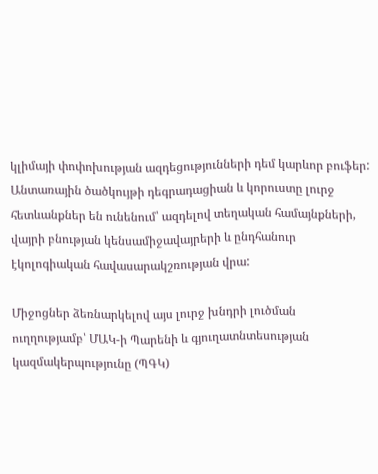կլիմայի փոփոխության ազդեցությունների դեմ կարևոր բուֆեր: Անտառային ծածկույթի դեգրադացիան և կորուստը լուրջ հետևանքներ են ունենում՝ ազդելով տեղական համայնքների, վայրի բնության կենսամիջավայրերի և ընդհանուր էկոլոգիական հավասարակշռության վրա:

Միջոցներ ձեռնարկելով այս լուրջ խնդրի լուծման ուղղությամբ՝ ՄԱԿ-ի Պարենի և գյուղատնտեսության կազմակերպությունը (ՊԳԿ)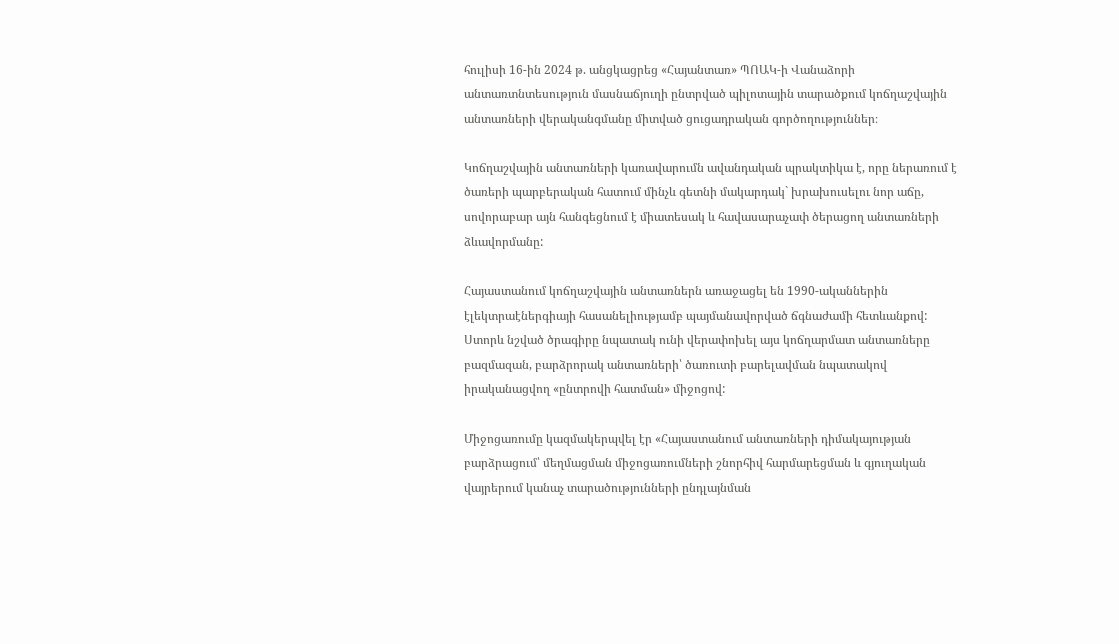հուլիսի 16-ին 2024 թ. անցկացրեց «Հայանտառ» ՊՈԱԿ-ի Վանաձորի անտառտնտեսություն մասնաճյուղի ընտրված պիլոտային տարածքում կոճղաշվային անտառների վերականգմանը միտված ցուցադրական գործողություններ։

Կոճղաշվային անտառների կառավարումն ավանդական պրակտիկա է, որը ներառում է ծառերի պարբերական հատում մինչև գետնի մակարդակ` խրախուսելու նոր աճը, սովորաբար այն հանգեցնում է միատեսակ և հավասարաչափ ծերացող անտառների ձևավորմանը:

Հայաստանում կոճղաշվային անտառներն առաջացել են 1990-ականներին էլեկտրաէներգիայի հասանելիությամբ պայմանավորված ճգնաժամի հետևանքով: Ստորև նշված ծրագիրը նպատակ ունի վերափոխել այս կոճղարմատ անտառները բազմազան, բարձրորակ անտառների՝ ծառուտի բարելավման նպատակով իրականացվող «ընտրովի հատման» միջոցով:

Միջոցառումը կազմակերպվել էր «Հայաստանում անտառների դիմակայության բարձրացում՝ մեղմացման միջոցառումների շնորհիվ հարմարեցման և գյուղական վայրերում կանաչ տարածությունների ընդլայնման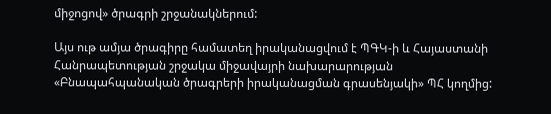միջոցով» ծրագրի շրջանակներում:

Այս ութ ամյա ծրագիրը համատեղ իրականացվում է ՊԳԿ-ի և Հայաստանի Հանրապետության շրջակա միջավայրի նախարարության «Բնապահպանական ծրագրերի իրականացման գրասենյակի» ՊՀ կողմից: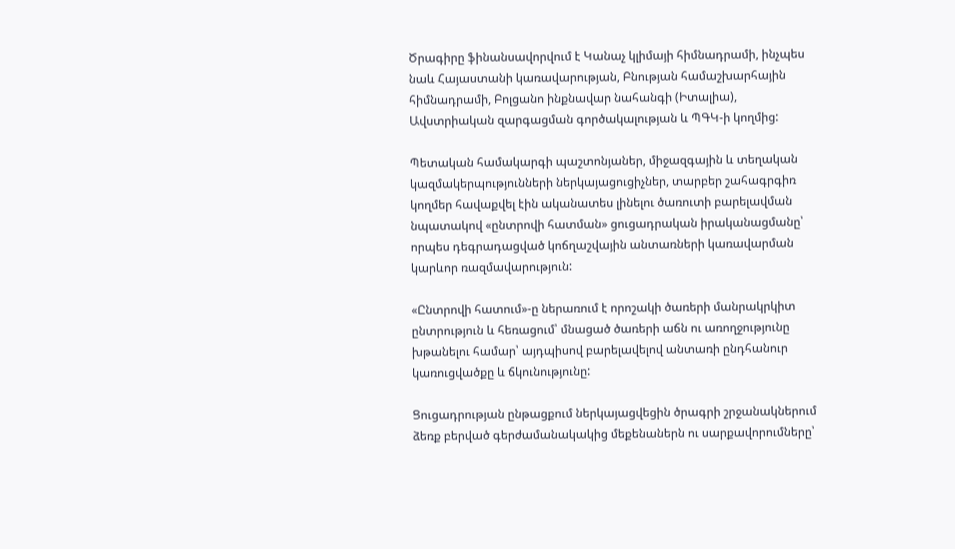Ծրագիրը ֆինանսավորվում է Կանաչ կլիմայի հիմնադրամի, ինչպես նաև Հայաստանի կառավարության, Բնության համաշխարհային հիմնադրամի, Բոլցանո ինքնավար նահանգի (Իտալիա), Ավստրիական զարգացման գործակալության և ՊԳԿ-ի կողմից:

Պետական համակարգի պաշտոնյաներ, միջազգային և տեղական կազմակերպությունների ներկայացուցիչներ, տարբեր շահագրգիռ կողմեր հավաքվել էին ականատես լինելու ծառուտի բարելավման նպատակով «ընտրովի հատման» ցուցադրական իրականացմանը՝ որպես դեգրադացված կոճղաշվային անտառների կառավարման կարևոր ռազմավարություն:

«Ընտրովի հատում»-ը ներառում է որոշակի ծառերի մանրակրկիտ ընտրություն և հեռացում՝ մնացած ծառերի աճն ու առողջությունը խթանելու համար՝ այդպիսով բարելավելով անտառի ընդհանուր կառուցվածքը և ճկունությունը:

Ցուցադրության ընթացքում ներկայացվեցին ծրագրի շրջանակներում ձեռք բերված գերժամանակակից մեքենաներն ու սարքավորումները՝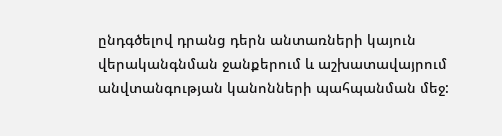ընդգծելով դրանց դերն անտառների կայուն վերականգնման ջանքերում և աշխատավայրում անվտանգության կանոնների պահպանման մեջ: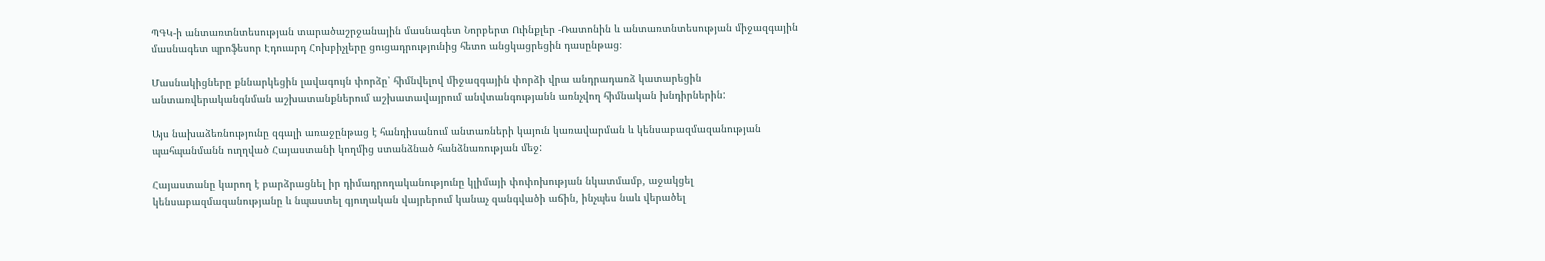ՊԳԿ-ի անտառտնտեսության տարածաշրջանային մասնագետ Նորբերտ Ուինքլեր -Ռատոնին և անտառտնտեսության միջազգային մասնագետ պրոֆեսոր Էդուարդ Հոխբիչլերը ցուցադրությունից հետո անցկացրեցին դասընթաց։

Մասնակիցները քննարկեցին լավագույն փորձը՝ հիմնվելով միջազգային փորձի վրա անդրադառձ կատարեցին անտառվերականգնման աշխատանքներում աշխատավայրում անվտանգությանն առնչվող հիմնական խնդիրներին:

Այս նախաձեռնությունը զգալի առաջընթաց է հանդիսանում անտառների կայուն կառավարման և կենսաբազմազանության պահպանմանն ուղղված Հայաստանի կողմից ստանձնած հանձնառության մեջ:

Հայաստանը կարող է բարձրացնել իր դիմադրողականությունը կլիմայի փոփոխության նկատմամբ, աջակցել կենսաբազմազանությանը և նպաստել գյուղական վայրերում կանաչ զանգվածի աճին, ինչպես նաև վերածել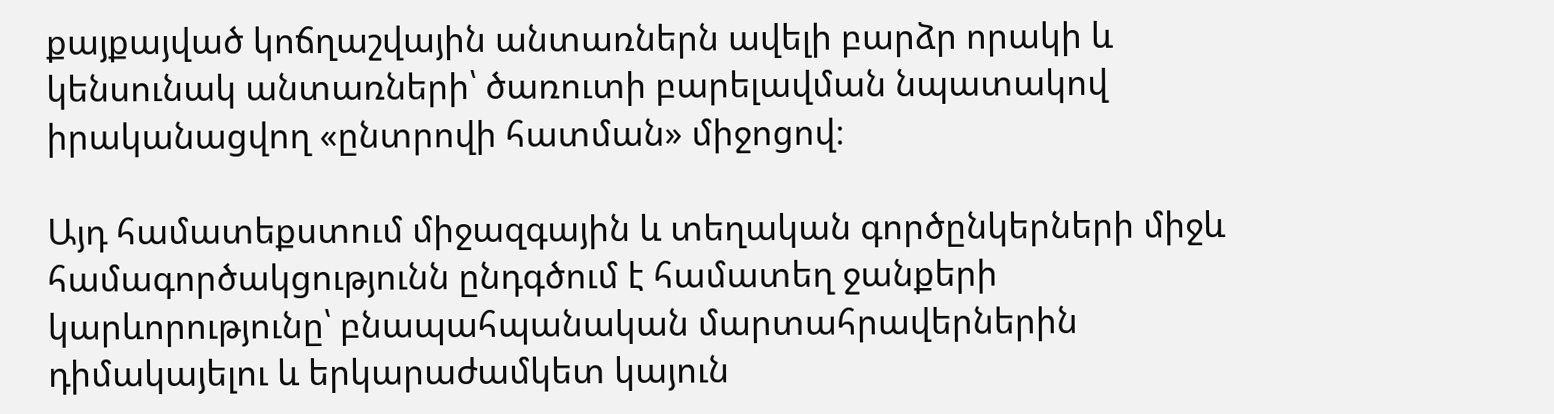քայքայված կոճղաշվային անտառներն ավելի բարձր որակի և կենսունակ անտառների՝ ծառուտի բարելավման նպատակով իրականացվող «ընտրովի հատման» միջոցով։

Այդ համատեքստում միջազգային և տեղական գործընկերների միջև համագործակցությունն ընդգծում է համատեղ ջանքերի կարևորությունը՝ բնապահպանական մարտահրավերներին դիմակայելու և երկարաժամկետ կայուն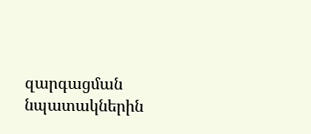զարգացման նպատակներին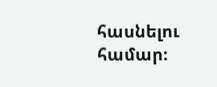հասնելու համար։